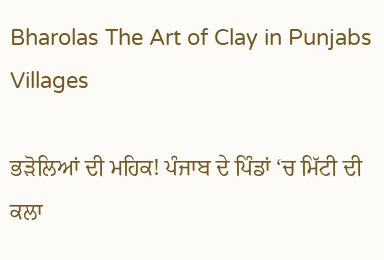Bharolas The Art of Clay in Punjabs Villages

ਭੜੋਲਿਆਂ ਦੀ ਮਹਿਕ! ਪੰਜਾਬ ਦੇ ਪਿੰਡਾਂ ‘ਚ ਮਿੱਟੀ ਦੀ ਕਲਾ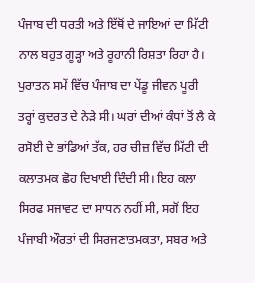ਪੰਜਾਬ ਦੀ ਧਰਤੀ ਅਤੇ ਇੱਥੋਂ ਦੇ ਜਾਇਆਂ ਦਾ ਮਿੱਟੀ ਨਾਲ ਬਹੁਤ ਗੂੜ੍ਹਾ ਅਤੇ ਰੂਹਾਨੀ ਰਿਸ਼ਤਾ ਰਿਹਾ ਹੈ। ਪੁਰਾਤਨ ਸਮੇਂ ਵਿੱਚ ਪੰਜਾਬ ਦਾ ਪੇਂਡੂ ਜੀਵਨ ਪੂਰੀ ਤਰ੍ਹਾਂ ਕੁਦਰਤ ਦੇ ਨੇੜੇ ਸੀ। ਘਰਾਂ ਦੀਆਂ ਕੰਧਾਂ ਤੋਂ ਲੈ ਕੇ ਰਸੋਈ ਦੇ ਭਾਂਡਿਆਂ ਤੱਕ, ਹਰ ਚੀਜ਼ ਵਿੱਚ ਮਿੱਟੀ ਦੀ ਕਲਾਤਮਕ ਛੋਹ ਦਿਖਾਈ ਦਿੰਦੀ ਸੀ। ਇਹ ਕਲਾ ਸਿਰਫ ਸਜਾਵਟ ਦਾ ਸਾਧਨ ਨਹੀਂ ਸੀ, ਸਗੋਂ ਇਹ ਪੰਜਾਬੀ ਔਰਤਾਂ ਦੀ ਸਿਰਜਣਾਤਮਕਤਾ, ਸਬਰ ਅਤੇ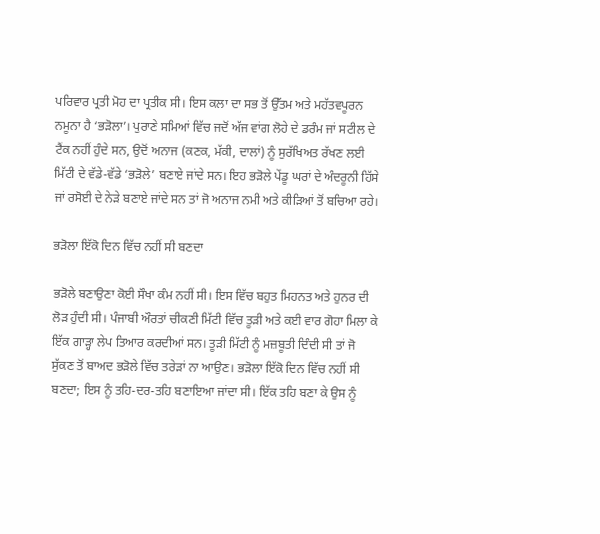ਪਰਿਵਾਰ ਪ੍ਰਤੀ ਮੋਹ ਦਾ ਪ੍ਰਤੀਕ ਸੀ। ਇਸ ਕਲਾ ਦਾ ਸਭ ਤੋਂ ਉੱਤਮ ਅਤੇ ਮਹੱਤਵਪੂਰਨ ਨਮੂਨਾ ਹੈ ‘ਭੜੋਲਾ’। ਪੁਰਾਣੇ ਸਮਿਆਂ ਵਿੱਚ ਜਦੋਂ ਅੱਜ ਵਾਂਗ ਲੋਹੇ ਦੇ ਡਰੰਮ ਜਾਂ ਸਟੀਲ ਦੇ ਟੈਂਕ ਨਹੀਂ ਹੁੰਦੇ ਸਨ, ਉਦੋਂ ਅਨਾਜ (ਕਣਕ, ਮੱਕੀ, ਦਾਲਾਂ) ਨੂੰ ਸੁਰੱਖਿਅਤ ਰੱਖਣ ਲਈ ਮਿੱਟੀ ਦੇ ਵੱਡੇ-ਵੱਡੇ ‘ਭੜੋਲੇ’ ਬਣਾਏ ਜਾਂਦੇ ਸਨ। ਇਹ ਭੜੋਲੇ ਪੇਂਡੂ ਘਰਾਂ ਦੇ ਅੰਦਰੂਨੀ ਹਿੱਸੇ ਜਾਂ ਰਸੋਈ ਦੇ ਨੇੜੇ ਬਣਾਏ ਜਾਂਦੇ ਸਨ ਤਾਂ ਜੋ ਅਨਾਜ ਨਮੀ ਅਤੇ ਕੀੜਿਆਂ ਤੋਂ ਬਚਿਆ ਰਹੇ।

ਭੜੋਲਾ ਇੱਕੋ ਦਿਨ ਵਿੱਚ ਨਹੀਂ ਸੀ ਬਣਦਾ

ਭੜੋਲੇ ਬਣਾਉਣਾ ਕੋਈ ਸੌਖਾ ਕੰਮ ਨਹੀਂ ਸੀ। ਇਸ ਵਿੱਚ ਬਹੁਤ ਮਿਹਨਤ ਅਤੇ ਹੁਨਰ ਦੀ ਲੋੜ ਹੁੰਦੀ ਸੀ। ਪੰਜਾਬੀ ਔਰਤਾਂ ਚੀਕਣੀ ਮਿੱਟੀ ਵਿੱਚ ਤੂੜੀ ਅਤੇ ਕਈ ਵਾਰ ਗੋਹਾ ਮਿਲਾ ਕੇ ਇੱਕ ਗਾੜ੍ਹਾ ਲੇਪ ਤਿਆਰ ਕਰਦੀਆਂ ਸਨ। ਤੂੜੀ ਮਿੱਟੀ ਨੂੰ ਮਜ਼ਬੂਤੀ ਦਿੰਦੀ ਸੀ ਤਾਂ ਜੋ ਸੁੱਕਣ ਤੋਂ ਬਾਅਦ ਭੜੋਲੇ ਵਿੱਚ ਤਰੇੜਾਂ ਨਾ ਆਉਣ। ਭੜੋਲਾ ਇੱਕੋ ਦਿਨ ਵਿੱਚ ਨਹੀਂ ਸੀ ਬਣਦਾ; ਇਸ ਨੂੰ ਤਹਿ-ਦਰ-ਤਹਿ ਬਣਾਇਆ ਜਾਂਦਾ ਸੀ। ਇੱਕ ਤਹਿ ਬਣਾ ਕੇ ਉਸ ਨੂੰ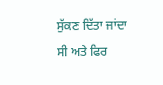ਸੁੱਕਣ ਦਿੱਤਾ ਜਾਂਦਾ ਸੀ ਅਤੇ ਫਿਰ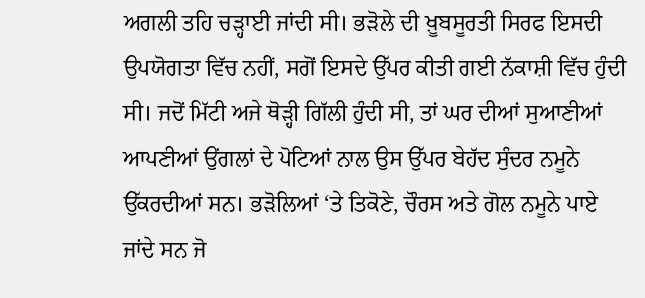ਅਗਲੀ ਤਹਿ ਚੜ੍ਹਾਈ ਜਾਂਦੀ ਸੀ। ਭੜੋਲੇ ਦੀ ਖ਼ੂਬਸੂਰਤੀ ਸਿਰਫ ਇਸਦੀ ਉਪਯੋਗਤਾ ਵਿੱਚ ਨਹੀਂ, ਸਗੋਂ ਇਸਦੇ ਉੱਪਰ ਕੀਤੀ ਗਈ ਨੱਕਾਸ਼ੀ ਵਿੱਚ ਹੁੰਦੀ ਸੀ। ਜਦੋਂ ਮਿੱਟੀ ਅਜੇ ਥੋੜ੍ਹੀ ਗਿੱਲੀ ਹੁੰਦੀ ਸੀ, ਤਾਂ ਘਰ ਦੀਆਂ ਸੁਆਣੀਆਂ ਆਪਣੀਆਂ ਉਂਗਲਾਂ ਦੇ ਪੋਟਿਆਂ ਨਾਲ ਉਸ ਉੱਪਰ ਬੇਹੱਦ ਸੁੰਦਰ ਨਮੂਨੇ ਉੱਕਰਦੀਆਂ ਸਨ। ਭੜੋਲਿਆਂ ‘ਤੇ ਤਿਕੋਣੇ, ਚੌਰਸ ਅਤੇ ਗੋਲ ਨਮੂਨੇ ਪਾਏ ਜਾਂਦੇ ਸਨ ਜੋ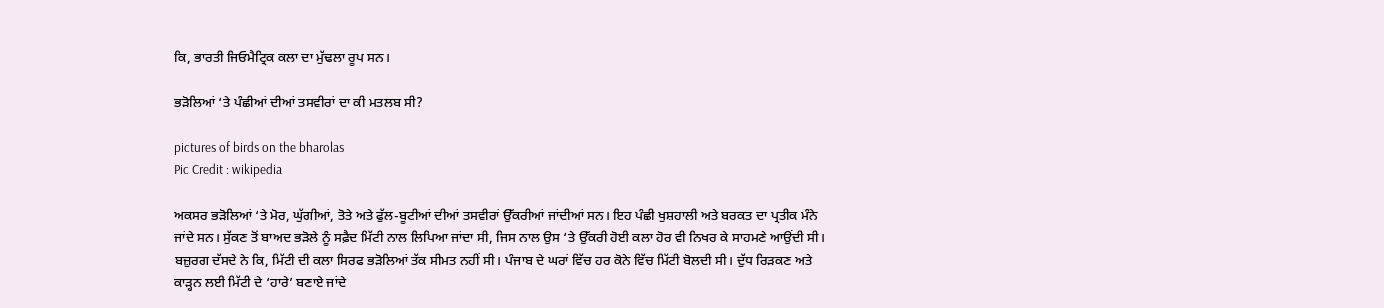ਕਿ, ਭਾਰਤੀ ਜਿਓਮੈਟ੍ਰਿਕ ਕਲਾ ਦਾ ਮੁੱਢਲਾ ਰੂਪ ਸਨ।

ਭੜੋਲਿਆਂ ‘ਤੇ ਪੰਛੀਆਂ ਦੀਆਂ ਤਸਵੀਰਾਂ ਦਾ ਕੀ ਮਤਲਬ ਸੀ?

pictures of birds on the bharolas
Pic Credit : wikipedia

ਅਕਸਰ ਭੜੋਲਿਆਂ ‘ਤੇ ਮੋਰ, ਘੁੱਗੀਆਂ, ਤੋਤੇ ਅਤੇ ਫੁੱਲ-ਬੂਟੀਆਂ ਦੀਆਂ ਤਸਵੀਰਾਂ ਉੱਕਰੀਆਂ ਜਾਂਦੀਆਂ ਸਨ। ਇਹ ਪੰਛੀ ਖੁਸ਼ਹਾਲੀ ਅਤੇ ਬਰਕਤ ਦਾ ਪ੍ਰਤੀਕ ਮੰਨੇ ਜਾਂਦੇ ਸਨ। ਸੁੱਕਣ ਤੋਂ ਬਾਅਦ ਭੜੋਲੇ ਨੂੰ ਸਫ਼ੈਦ ਮਿੱਟੀ ਨਾਲ ਲਿਪਿਆ ਜਾਂਦਾ ਸੀ, ਜਿਸ ਨਾਲ ਉਸ ‘ਤੇ ਉੱਕਰੀ ਹੋਈ ਕਲਾ ਹੋਰ ਵੀ ਨਿਖਰ ਕੇ ਸਾਹਮਣੇ ਆਉਂਦੀ ਸੀ। ਬਜ਼ੁਰਗ ਦੱਸਦੇ ਨੇ ਕਿ, ਮਿੱਟੀ ਦੀ ਕਲਾ ਸਿਰਫ ਭੜੋਲਿਆਂ ਤੱਕ ਸੀਮਤ ਨਹੀਂ ਸੀ। ਪੰਜਾਬ ਦੇ ਘਰਾਂ ਵਿੱਚ ਹਰ ਕੋਨੇ ਵਿੱਚ ਮਿੱਟੀ ਬੋਲਦੀ ਸੀ। ਦੁੱਧ ਰਿੜਕਣ ਅਤੇ ਕਾੜ੍ਹਨ ਲਈ ਮਿੱਟੀ ਦੇ ‘ਹਾਰੇ’ ਬਣਾਏ ਜਾਂਦੇ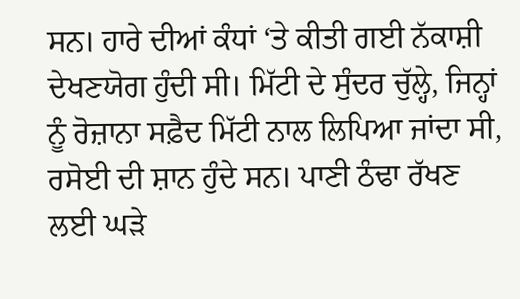ਸਨ। ਹਾਰੇ ਦੀਆਂ ਕੰਧਾਂ ‘ਤੇ ਕੀਤੀ ਗਈ ਨੱਕਾਸ਼ੀ ਦੇਖਣਯੋਗ ਹੁੰਦੀ ਸੀ। ਮਿੱਟੀ ਦੇ ਸੁੰਦਰ ਚੁੱਲ੍ਹੇ, ਜਿਨ੍ਹਾਂ ਨੂੰ ਰੋਜ਼ਾਨਾ ਸਫ਼ੈਦ ਮਿੱਟੀ ਨਾਲ ਲਿਪਿਆ ਜਾਂਦਾ ਸੀ, ਰਸੋਈ ਦੀ ਸ਼ਾਨ ਹੁੰਦੇ ਸਨ। ਪਾਣੀ ਠੰਢਾ ਰੱਖਣ ਲਈ ਘੜੇ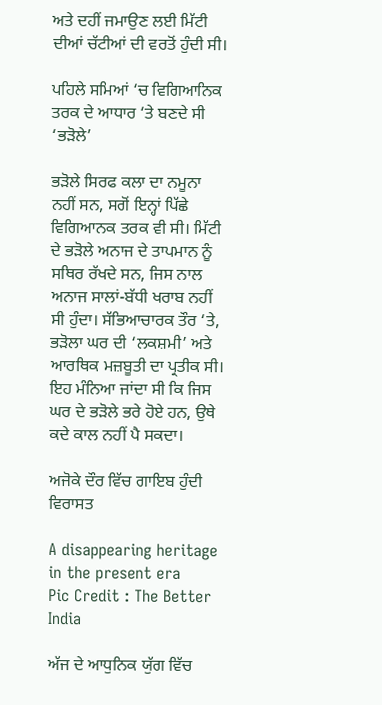ਅਤੇ ਦਹੀਂ ਜਮਾਉਣ ਲਈ ਮਿੱਟੀ ਦੀਆਂ ਚੱਟੀਆਂ ਦੀ ਵਰਤੋਂ ਹੁੰਦੀ ਸੀ।

ਪਹਿਲੇ ਸਮਿਆਂ ‘ਚ ਵਿਗਿਆਨਿਕ ਤਰਕ ਦੇ ਆਧਾਰ ‘ਤੇ ਬਣਦੇ ਸੀ ‘ਭੜੋਲੇ’

ਭੜੋਲੇ ਸਿਰਫ ਕਲਾ ਦਾ ਨਮੂਨਾ ਨਹੀਂ ਸਨ, ਸਗੋਂ ਇਨ੍ਹਾਂ ਪਿੱਛੇ ਵਿਗਿਆਨਕ ਤਰਕ ਵੀ ਸੀ। ਮਿੱਟੀ ਦੇ ਭੜੋਲੇ ਅਨਾਜ ਦੇ ਤਾਪਮਾਨ ਨੂੰ ਸਥਿਰ ਰੱਖਦੇ ਸਨ, ਜਿਸ ਨਾਲ ਅਨਾਜ ਸਾਲਾਂ-ਬੱਧੀ ਖਰਾਬ ਨਹੀਂ ਸੀ ਹੁੰਦਾ। ਸੱਭਿਆਚਾਰਕ ਤੌਰ ‘ਤੇ, ਭੜੋਲਾ ਘਰ ਦੀ ‘ਲਕਸ਼ਮੀ’ ਅਤੇ ਆਰਥਿਕ ਮਜ਼ਬੂਤੀ ਦਾ ਪ੍ਰਤੀਕ ਸੀ। ਇਹ ਮੰਨਿਆ ਜਾਂਦਾ ਸੀ ਕਿ ਜਿਸ ਘਰ ਦੇ ਭੜੋਲੇ ਭਰੇ ਹੋਏ ਹਨ, ਉਥੇ ਕਦੇ ਕਾਲ ਨਹੀਂ ਪੈ ਸਕਦਾ।

ਅਜੋਕੇ ਦੌਰ ਵਿੱਚ ਗਾਇਬ ਹੁੰਦੀ ਵਿਰਾਸਤ

A disappearing heritage in the present era
Pic Credit : The Better India

ਅੱਜ ਦੇ ਆਧੁਨਿਕ ਯੁੱਗ ਵਿੱਚ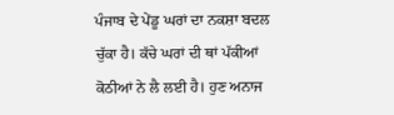ਪੰਜਾਬ ਦੇ ਪੇਂਡੂ ਘਰਾਂ ਦਾ ਨਕਸ਼ਾ ਬਦਲ ਚੁੱਕਾ ਹੈ। ਕੱਚੇ ਘਰਾਂ ਦੀ ਥਾਂ ਪੱਕੀਆਂ ਕੋਠੀਆਂ ਨੇ ਲੈ ਲਈ ਹੈ। ਹੁਣ ਅਨਾਜ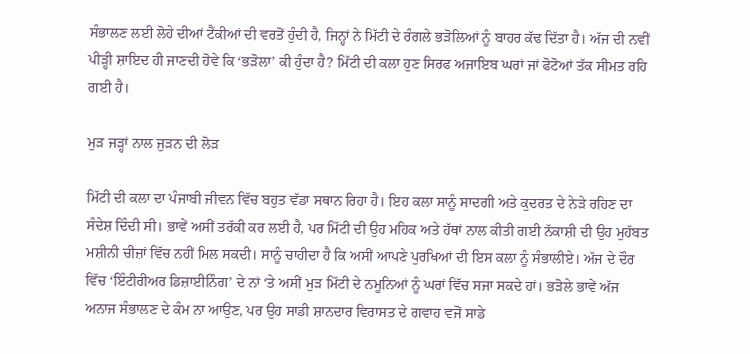ਸੰਭਾਲਣ ਲਈ ਲੋਹੇ ਦੀਆਂ ਟੈਂਕੀਆਂ ਦੀ ਵਰਤੋਂ ਹੁੰਦੀ ਹੈ, ਜਿਨ੍ਹਾਂ ਨੇ ਮਿੱਟੀ ਦੇ ਰੰਗਲੇ ਭੜੋਲਿਆਂ ਨੂੰ ਬਾਹਰ ਕੱਢ ਦਿੱਤਾ ਹੈ। ਅੱਜ ਦੀ ਨਵੀਂ ਪੀੜ੍ਹੀ ਸ਼ਾਇਦ ਹੀ ਜਾਣਦੀ ਹੋਵੇ ਕਿ ‘ਭੜੋਲਾ’ ਕੀ ਹੁੰਦਾ ਹੈ? ਮਿੱਟੀ ਦੀ ਕਲਾ ਹੁਣ ਸਿਰਫ ਅਜਾਇਬ ਘਰਾਂ ਜਾਂ ਫੋਟੋਆਂ ਤੱਕ ਸੀਮਤ ਰਹਿ ਗਈ ਹੈ।

ਮੁੜ ਜੜ੍ਹਾਂ ਨਾਲ ਜੁੜਨ ਦੀ ਲੋੜ

ਮਿੱਟੀ ਦੀ ਕਲਾ ਦਾ ਪੰਜਾਬੀ ਜੀਵਨ ਵਿੱਚ ਬਹੁਤ ਵੱਡਾ ਸਥਾਨ ਰਿਹਾ ਹੈ। ਇਹ ਕਲਾ ਸਾਨੂੰ ਸਾਦਗੀ ਅਤੇ ਕੁਦਰਤ ਦੇ ਨੇੜੇ ਰਹਿਣ ਦਾ ਸੰਦੇਸ਼ ਦਿੰਦੀ ਸੀ। ਭਾਵੇਂ ਅਸੀਂ ਤਰੱਕੀ ਕਰ ਲਈ ਹੈ, ਪਰ ਮਿੱਟੀ ਦੀ ਉਹ ਮਹਿਕ ਅਤੇ ਹੱਥਾਂ ਨਾਲ ਕੀਤੀ ਗਈ ਨੱਕਾਸ਼ੀ ਦੀ ਉਹ ਮੁਹੱਬਤ ਮਸ਼ੀਨੀ ਚੀਜ਼ਾਂ ਵਿੱਚ ਨਹੀਂ ਮਿਲ ਸਕਦੀ। ਸਾਨੂੰ ਚਾਹੀਦਾ ਹੈ ਕਿ ਅਸੀਂ ਆਪਣੇ ਪੁਰਖਿਆਂ ਦੀ ਇਸ ਕਲਾ ਨੂੰ ਸੰਭਾਲੀਏ। ਅੱਜ ਦੇ ਦੌਰ ਵਿੱਚ ‘ਇੰਟੀਰੀਅਰ ਡਿਜ਼ਾਈਨਿੰਗ’ ਦੇ ਨਾਂ ‘ਤੇ ਅਸੀਂ ਮੁੜ ਮਿੱਟੀ ਦੇ ਨਮੂਨਿਆਂ ਨੂੰ ਘਰਾਂ ਵਿੱਚ ਸਜਾ ਸਕਦੇ ਹਾਂ। ਭੜੋਲੇ ਭਾਵੇਂ ਅੱਜ ਅਨਾਜ ਸੰਭਾਲਣ ਦੇ ਕੰਮ ਨਾ ਆਉਣ, ਪਰ ਉਹ ਸਾਡੀ ਸ਼ਾਨਦਾਰ ਵਿਰਾਸਤ ਦੇ ਗਵਾਹ ਵਜੋਂ ਸਾਡੇ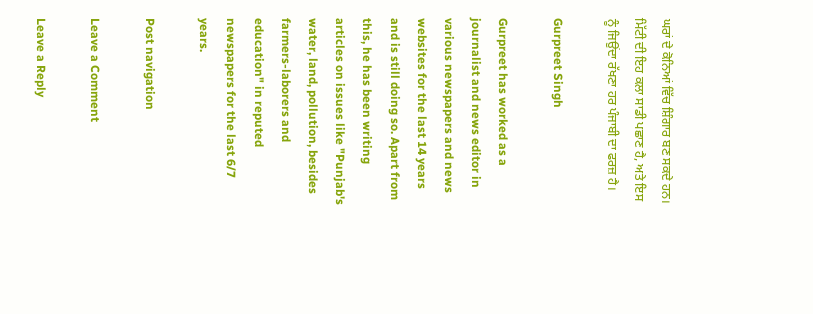ਘਰਾਂ ਦੇ ਕੋਨਿਆਂ ਵਿੱਚ ਸ਼ਿੰਗਾਰ ਬਣ ਸਕਦੇ ਹਨ। ਮਿੱਟੀ ਦੀ ਇਹ ਕਲਾ ਸਾਡੀ ਪਛਾਣ ਹੈ, ਅਤੇ ਇਸ ਨੂੰ ਜਿਉਂਦਾ ਰੱਖਣਾ ਹਰ ਪੰਜਾਬੀ ਦਾ ਫਰਜ਼ ਹੈ।

Gurpreet Singh

Gurpreet has worked as a journalist and news editor in various newspapers and news websites for the last 14 years and is still doing so. Apart from this, he has been writing articles on issues like "Punjab's water, land, pollution, besides farmers-laborers and education" in reputed newspapers for the last 6/7 years.

Post navigation

Leave a Comment

Leave a Reply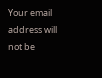Your email address will not be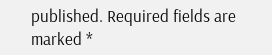published. Required fields are marked *